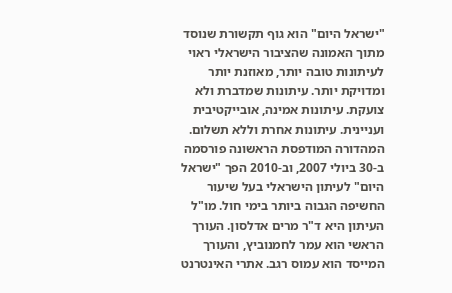"ישראל היום" הוא גוף תקשורת שנוסד מתוך האמונה שהציבור הישראלי ראוי לעיתונות טובה יותר, מאוזנת יותר ומדויקת יותר. עיתונות שמדברת ולא צועקת. עיתונות אמינה, אובייקטיבית ועניינית. עיתונות אחרת וללא תשלום. המהדורה המודפסת הראשונה פורסמה ב-30 ביולי 2007, וב-2010 הפך "ישראל היום" לעיתון הישראלי בעל שיעור החשיפה הגבוה ביותר בימי חול. מו"ל העיתון היא ד"ר מרים אדלסון. העורך הראשי הוא עמר לחמנוביץ, והעורך המייסד הוא עמוס רגב. אתרי האינטרנט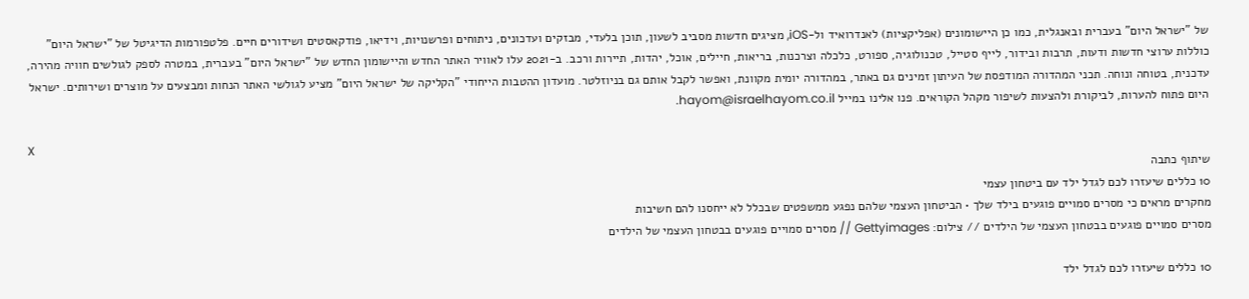של "ישראל היום" בעברית ובאנגלית, כמו כן היישומונים (אפליקציות) לאנדרואיד ול-iOS, מציגים חדשות מסביב לשעון, תוכן בלעדי, מבזקים ועדכונים, ניתוחים ופרשנויות, וידיאו, פודקאסטים ושידורים חיים. פלטפורמות הדיגיטל של "ישראל היום" כוללות ערוצי חדשות ודעות, תרבות ובידור, לייף סטייל, טכנולוגיה, ספורט, כלכלה וצרכנות, בריאות, חיילים, אוכל, יהדות, תיירות ורכב. ב-2021 עלו לאוויר האתר החדש והיישומון החדש של "ישראל היום" בעברית, במטרה לספק לגולשים חוויה מהירה, עדכנית, בטוחה ונוחה. תכני המהדורה המודפסת של העיתון זמינים גם באתר, במהדורה יומית מקוונת, ואפשר לקבל אותם גם בניוזלטר. מועדון ההטבות הייחודי "הקליקה של ישראל היום" מציע לגולשי האתר הנחות ומבצעים על מוצרים ושירותים. ישראל היום פתוח להערות, לביקורת ולהצעות לשיפור מקהל הקוראים. פנו אלינו במייל hayom@israelhayom.co.il.

X
שיתוף כתבה
10 כללים שיעזרו לכם לגדל ילד עם ביטחון עצמי
מחקרים מראים כי מסרים סמויים פוגעים בילד שלך • הביטחון העצמי שלהם נפגע ממשפטים שבכלל לא ייחסנו להם חשיבות
מסרים סמויים פוגעים בבטחון העצמי של הילדים // צילום: Gettyimages // מסרים סמויים פוגעים בבטחון העצמי של הילדים

10 כללים שיעזרו לכם לגדל ילד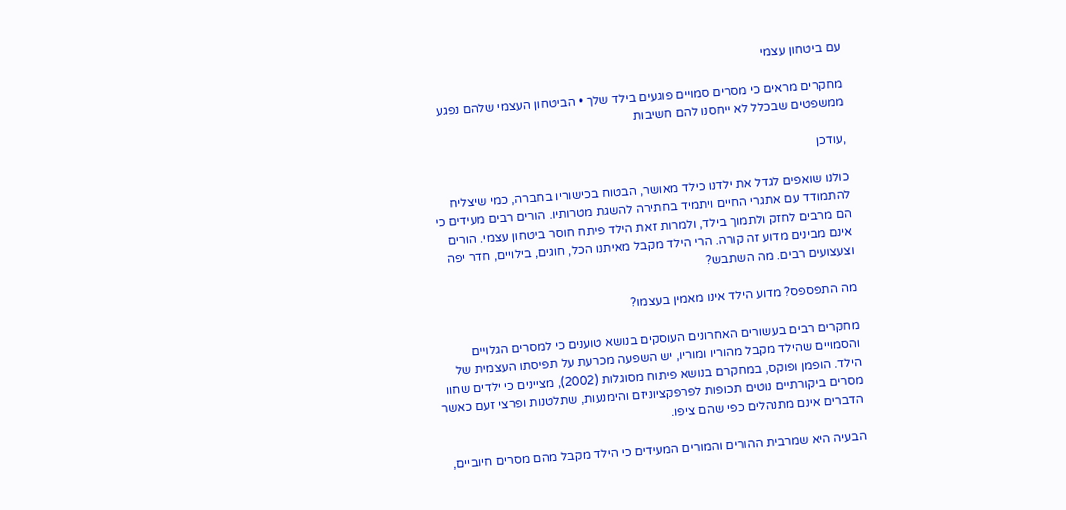עם ביטחון עצמי

מחקרים מראים כי מסרים סמויים פוגעים בילד שלך • הביטחון העצמי שלהם נפגע ממשפטים שבכלל לא ייחסנו להם חשיבות

,עודכן

כולנו שואפים לגדל את ילדנו כילד מאושר, הבטוח בכישוריו בחברה, כמי שיצליח להתמודד עם אתגרי החיים ויתמיד בחתירה להשגת מטרותיו. הורים רבים מעידים כי הם מרבים לחזק ולתמוך בילד, ולמרות זאת הילד פיתח חוסר ביטחון עצמי. הורים אינם מבינים מדוע זה קורה. הרי הילד מקבל מאיתנו הכל, חוגים, בילויים, חדר יפה וצעצועים רבים. מה השתבש?

מה התפספס? מדוע הילד אינו מאמין בעצמו?

מחקרים רבים בעשורים האחרונים העוסקים בנושא טוענים כי למסרים הגלויים והסמויים שהילד מקבל מהוריו ומוריו, יש השפעה מכרעת על תפיסתו העצמית של הילד. הופמן ופוקס, במחקרם בנושא פיתוח מסוגלות (2002), מציינים כי ילדים שחוו מסרים ביקורתיים נוטים תכופות לפרפקציוניזם והימנעות, שתלטנות ופרצי זעם כאשר הדברים אינם מתנהלים כפי שהם ציפו.

הבעיה היא שמרבית ההורים והמורים המעידים כי הילד מקבל מהם מסרים חיוביים,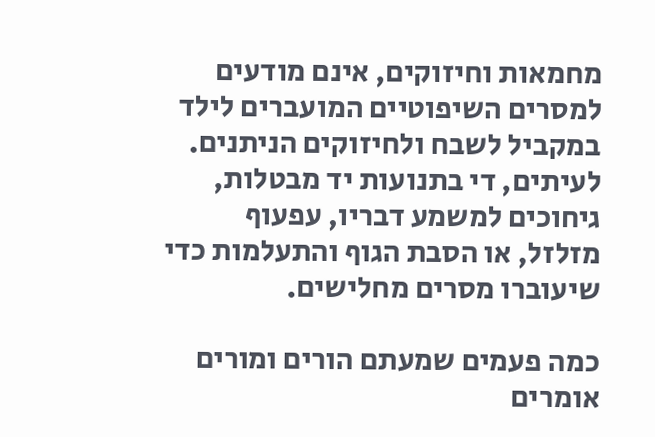מחמאות וחיזוקים, אינם מודעים למסרים השיפוטיים המועברים לילד במקביל לשבח ולחיזוקים הניתנים. לעיתים, די בתנועות יד מבטלות, גיחוכים למשמע דבריו, עפעוף מזלזל, או הסבת הגוף והתעלמות כדי שיעוברו מסרים מחלישים.

כמה פעמים שמעתם הורים ומורים אומרים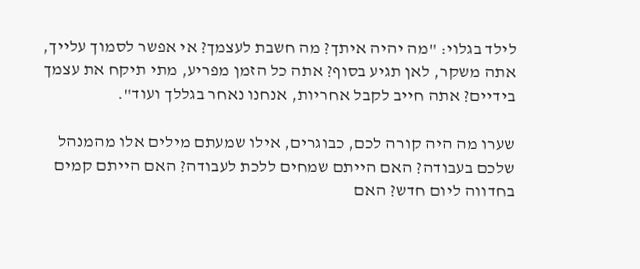לילד בגלוי: "מה יהיה איתך? מה חשבת לעצמך? אי אפשר לסמוך עלייך, אתה משקר, לאן תגיע בסוף? אתה כל הזמן מפריע, מתי תיקח את עצמך בידיים? אתה חייב לקבל אחריות, אנחנו נאחר בגללך ועוד".

שערו מה היה קורה לכם, כבוגרים, אילו שמעתם מילים אלו מהמנהל שלכם בעבודה? האם הייתם שמחים ללכת לעבודה? האם הייתם קמים בחדווה ליום חדש? האם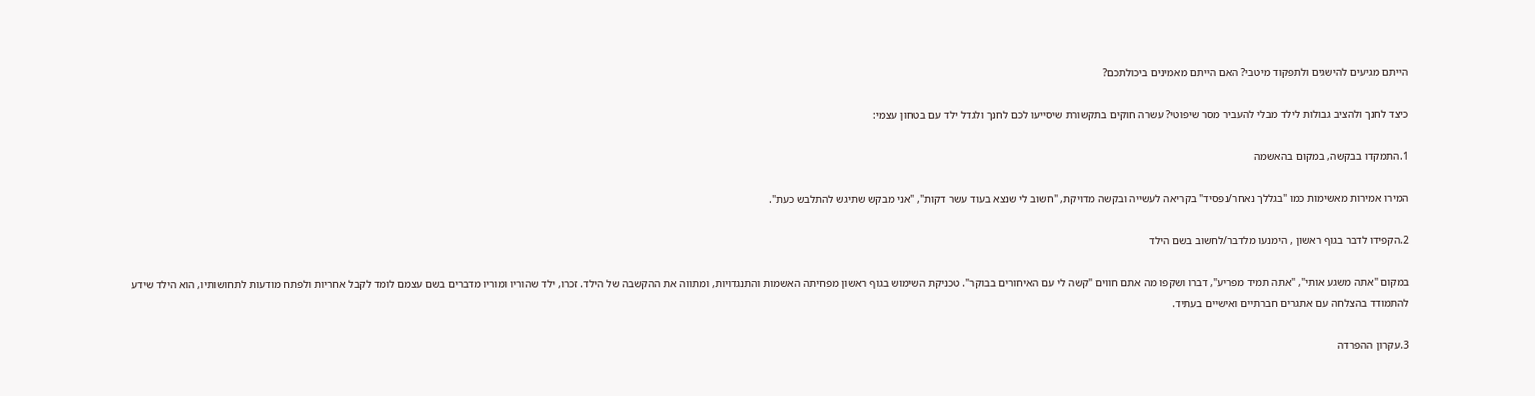הייתם מגיעים להישגים ולתפקוד מיטבי? האם הייתם מאמינים ביכולתכם?

כיצד לחנך ולהציב גבולות לילד מבלי להעביר מסר שיפוטי? עשרה חוקים בתקשורת שיסייעו לכם לחנך ולגדל ילד עם בטחון עצמי:

1.התמקדו בבקשה, במקום בהאשמה

המירו אמירות מאשימות כמו "בגללך נאחר/נפסיד" בקריאה לעשייה ובקשה מדויקת, "חשוב לי שנצא בעוד עשר דקות", "אני מבקש שתיגש להתלבש כעת".

2.הקפידו לדבר בגוף ראשון , הימנעו מלדבר/לחשוב בשם הילד

במקום "אתה משגע אותי", "אתה תמיד מפריע", דברו ושקפו מה אתם חווים "קשה לי עם האיחורים בבוקר". טכניקת השימוש בגוף ראשון מפחיתה האשמות והתנגדויות, ומתווה את ההקשבה של הילד. זכרו, ילד שהוריו ומוריו מדברים בשם עצמם לומד לקבל אחריות ולפתח מודעות לתחושותיו, הוא הילד שידע להתמודד בהצלחה עם אתגרים חברתיים ואישיים בעתיד.

3.עקרון ההפרדה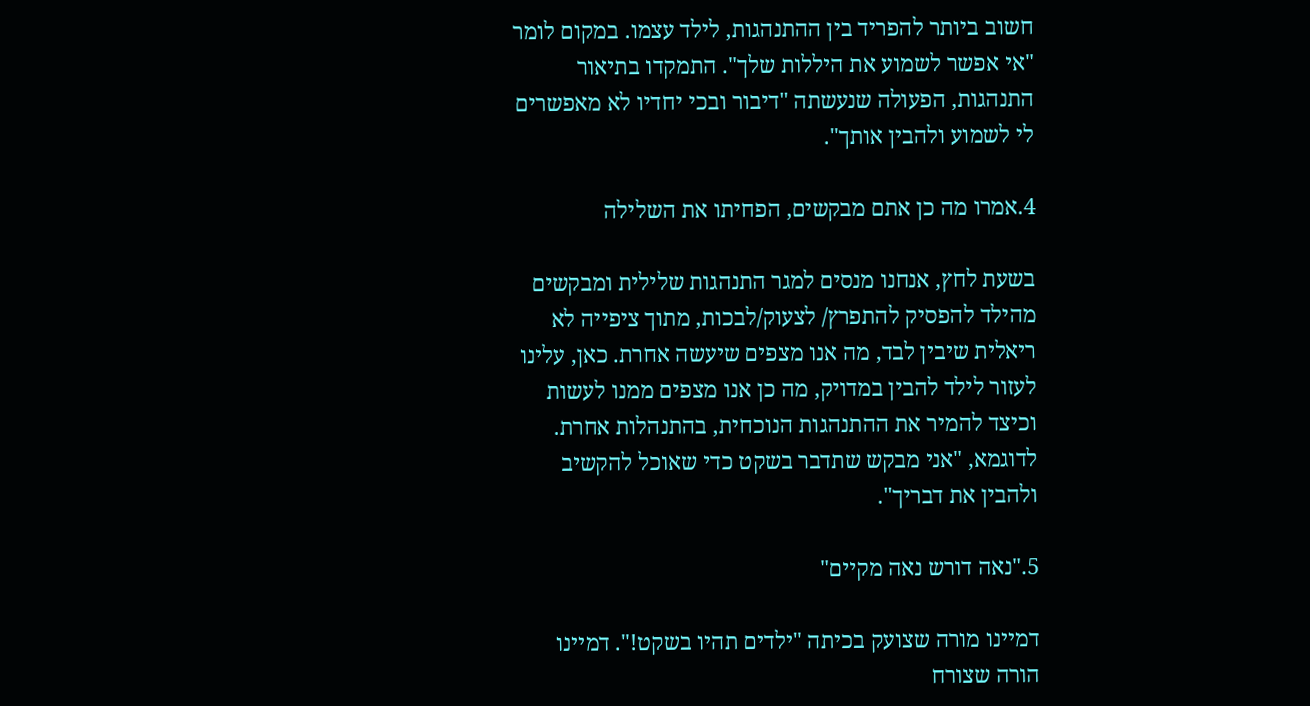חשוב ביותר להפריד בין ההתנהגות, לילד עצמו. במקום לומר "אי אפשר לשמוע את היללות שלך". התמקדו בתיאור התנהגות, הפעולה שנעשתה "דיבור ובכי יחדיו לא מאפשרים לי לשמוע ולהבין אותך".

4.אמרו מה כן אתם מבקשים, הפחיתו את השלילה

בשעת לחץ, אנחנו מנסים למגר התנהגות שלילית ומבקשים מהילד להפסיק להתפרץ/ לצעוק/לבכות, מתוך ציפייה לא ריאלית שיבין לבד, מה אנו מצפים שיעשה אחרת. כאן, עלינו לעזור לילד להבין במדויק, מה כן אנו מצפים ממנו לעשות וכיצד להמיר את ההתנהגות הנוכחית, בהתנהלות אחרת. לדוגמא, "אני מבקש שתדבר בשקט כדי שאוכל להקשיב ולהבין את דבריך".

5."נאה דורש נאה מקיים"

דמיינו מורה שצועק בכיתה "ילדים תהיו בשקט!". דמיינו הורה שצורח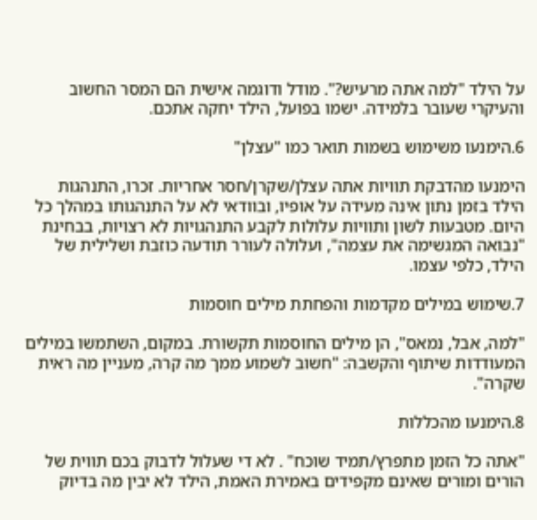על הילד "למה אתה מרעיש?". מודל ודוגמה אישית הם המסר החשוב והעיקרי שעובר בלמידה. ישמו בפועל, הילד יחקה אתכם.

6.הימנעו משימוש בשמות תואר כמו "עצלן"

הימנעו מהדבקת תוויות אתה עצלן/שקרן/חסר אחריות. זכרו, התנהגות הילד בזמן נתון אינה מעידה על אופיו, ובוודאי לא על התנהגותו במהלך כל היום. מטבעות לשון ותוויות עלולות לקבע התנהגויות לא רצויות, בבחינת "נבואה המגשימה את עצמה", ועלולה לעורר תודעה כוזבת ושלילית של הילד, כלפי עצמו.

7.שימוש במילים מקדמות והפחתת מילים חוסמות

"למה, אבל, נמאס", הן מילים החוסמות תקשורת. במקום, השתמשו במילים המעודדות שיתוף והקשבה: "חשוב לשמוע ממך מה קרה, מעניין מה ראית שקרה".

8.הימנעו מהכללות

"אתה כל הזמן מתפרץ/תמיד שוכח" . לא די שעלול לדבוק בכם תווית של הורים ומורים שאינם מקפידים באמירת האמת, הילד לא יבין מה בדיוק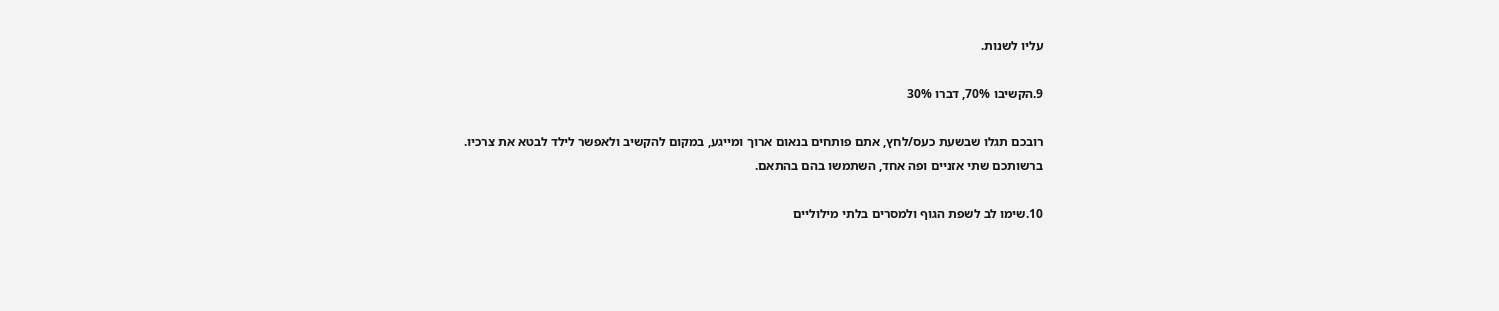עליו לשנות.

9.הקשיבו 70%, דברו 30%

רובכם תגלו שבשעת כעס/לחץ, אתם פותחים בנאום ארוך ומייגע, במקום להקשיב ולאפשר לילד לבטא את צרכיו. ברשותכם שתי אזניים ופה אחד, השתמשו בהם בהתאם.

10.שימו לב לשפת הגוף ולמסרים בלתי מילוליים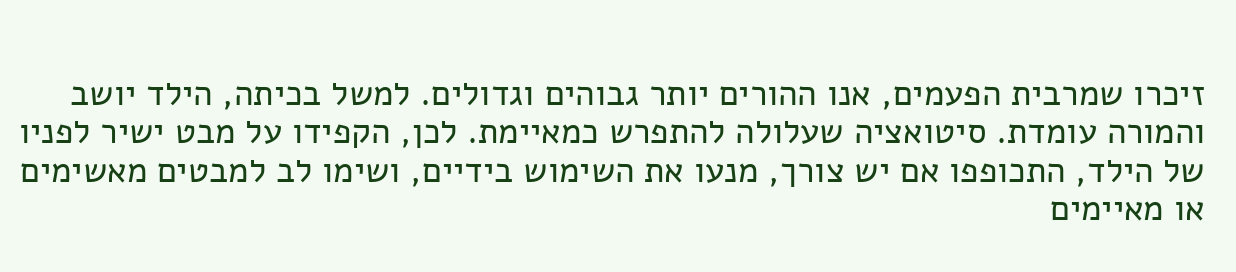זיכרו שמרבית הפעמים, אנו ההורים יותר גבוהים וגדולים. למשל בכיתה, הילד יושב והמורה עומדת. סיטואציה שעלולה להתפרש כמאיימת. לכן, הקפידו על מבט ישיר לפניו של הילד, התכופפו אם יש צורך, מנעו את השימוש בידיים, ושימו לב למבטים מאשימים או מאיימים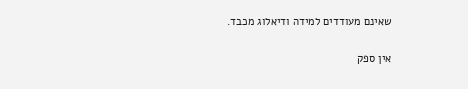שאינם מעודדים למידה ודיאלוג מכבד.

אין ספק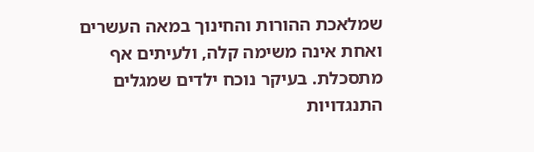שמלאכת ההורות והחינוך במאה העשרים ואחת אינה משימה קלה, ולעיתים אף מתסכלת. בעיקר נוכח ילדים שמגלים התנגדויות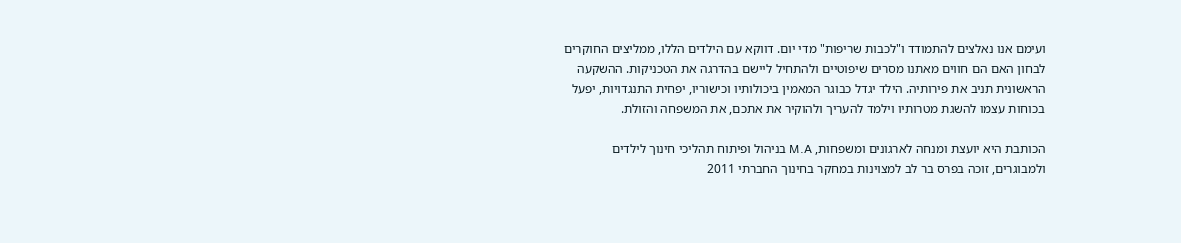ועימם אנו נאלצים להתמודד ו"לכבות שריפות" מדי יום. דווקא עם הילדים הללו, ממליצים החוקרים לבחון האם הם חווים מאתנו מסרים שיפוטיים ולהתחיל ליישם בהדרגה את הטכניקות. ההשקעה הראשונית תניב את פירותיה. הילד יגדל כבוגר המאמין ביכולותיו וכישוריו, יפחית התנגדויות, יפעל בכוחות עצמו להשגת מטרותיו וילמד להעריך ולהוקיר את אתכם, את המשפחה והזולת.

הכותבת היא יועצת ומנחה לארגונים ומשפחות, M.A בניהול ופיתוח תהליכי חינוך לילדים ולמבוגרים, זוכה בפרס בר לב למצוינות במחקר בחינוך החברתי 2011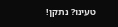טעינו? נתקן!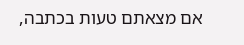אם מצאתם טעות בכתבה,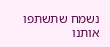נשמח שתשתפו אותנו